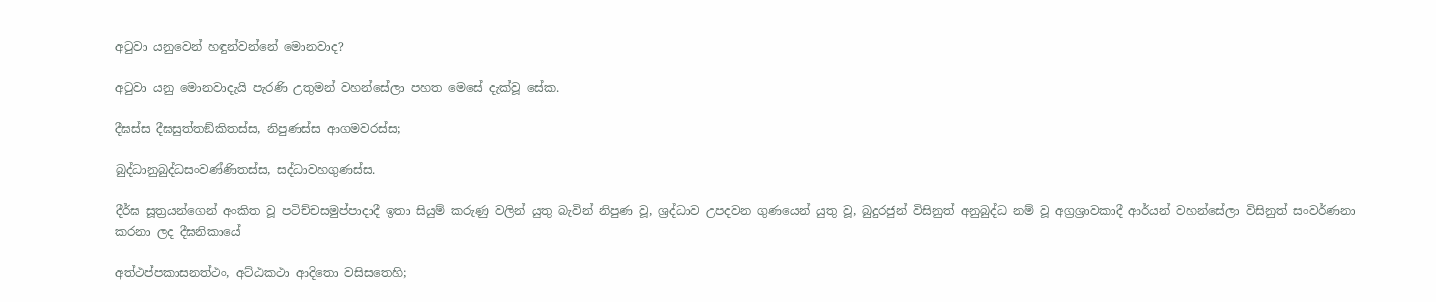අටුවා යනුවෙන් හඳුන්වන්නේ මොනවාද?

අටුවා යනු මොනවාදැයි පැරණි උතුමන් වහන්සේලා පහත මෙසේ දැක්වූ සේක.

දීඝස්‌ස දීඝසුත්‌තඞ්‌කිතස්‌ස, නිපුණස්‌ස ආගමවරස්‌ස;

බුද්‌ධානුබුද්‌ධසංවණ්‌ණිතස්‌ස, සද්‌ධාවහගුණස්‌ස.

දීර්ඝ සූත්‍රයන්ගෙන් අංකිත වූ පටිච්චසමුප්පාදාදී ඉතා සියුම් කරුණු වලින් යුතු බැවින් නිපුණ වූ, ශ්‍රද්ධාව උපදවන ගුණයෙන් යුතු වූ, බුදුරජුන් විසිනුත් අනුබුද්ධ නම් වූ අග්‍රශ්‍රාවකාදී ආර්යන් වහන්සේලා විසිනුත් සංවර්ණනා කරනා ලද දීඝනිකායේ

අත්‌ථප්‌පකාසනත්‌ථං, අට්‌ඨකථා ආදිතො වසිසතෙහි;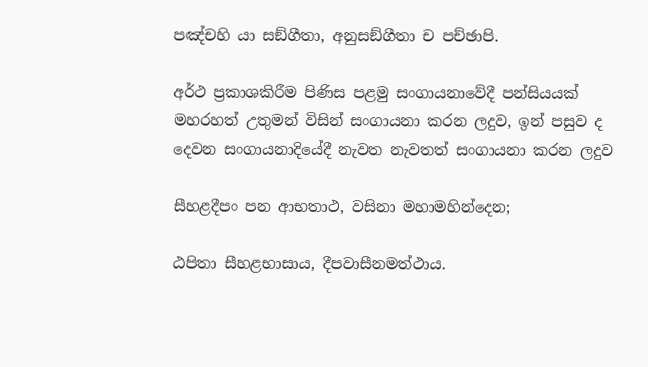පඤ්‌චහි යා සඞ්‌ගීතා, අනුසඞ්‌ගීතා ච පච්‌ඡාපි.

අර්ථ ප්‍රකාශකිරීම පිණිස පළමු සංගායනාවේදී පන්සියයක් මහරහත් උතුමන් විසින් සංගායනා කරන ලදුව, ඉන් පසුව ද දෙවන සංගායනාදියේදී නැවත නැවතත් සංගායනා කරන ලදුව

සීහළදීපං පන ආභතාථ, වසිනා මහාමහින්‌දෙන;

ඨපිතා සීහළභාසාය, දීපවාසීනමත්‌ථාය.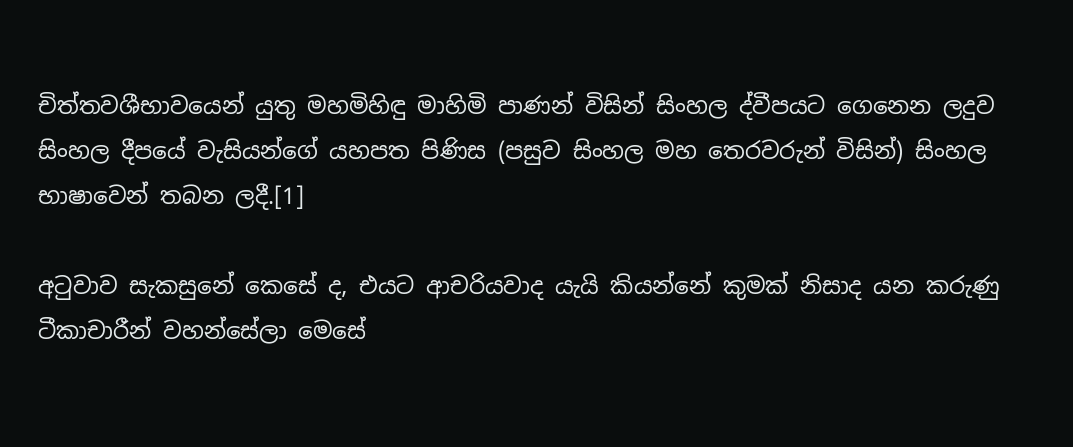චිත්තවශීභාවයෙන් යුතු මහමිහිඳු මාහිමි පාණන් විසින් සිංහල ද්වීපයට ගෙනෙන ලදුව සිංහල දීපයේ වැසියන්ගේ යහපත පිණිස (පසුව සිංහල මහ තෙරවරුන් විසින්) සිංහල භාෂාවෙන් තබන ලදී.[1]

අටුවාව සැකසුනේ කෙසේ ද, එයට ආචරියවාද යැයි කියන්නේ කුමක් නිසාද යන කරුණු ටීකාචාරීන් වහන්සේලා මෙසේ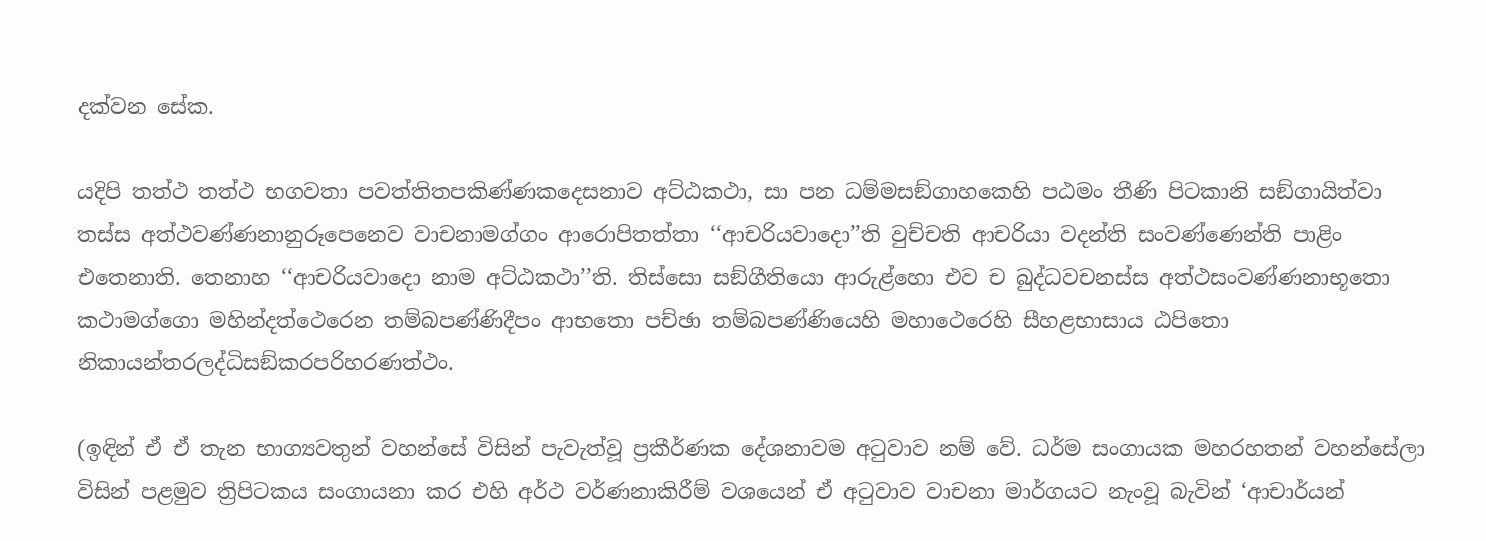දක්වන සේක.

යදිපි තත්‌ථ තත්‌ථ භගවතා පවත්‌තිතපකිණ්‌ණකදෙසනාව අට්‌ඨකථා, සා පන ධම්‌මසඞ්‌ගාහකෙහි පඨමං තීණි පිටකානි සඞ්‌ගායිත්‌වා තස්‌ස අත්‌ථවණ්‌ණනානුරූපෙනෙව වාචනාමග්‌ගං ආරොපිතත්‌තා ‘‘ආචරියවාදො’’ති වුච්‌චති ආචරියා වදන්‌ති සංවණ්‌ණෙන්‌ති පාළිං එතෙනාති. තෙනාහ ‘‘ආචරියවාදො නාම අට්‌ඨකථා’’ති. තිස්‌සො සඞ්‌ගීතියො ආරුළ්‌හො එව ච බුද්‌ධවචනස්‌ස අත්‌ථසංවණ්‌ණනාභූතො කථාමග්‌ගො මහින්‌දත්‌ථෙරෙන තම්‌බපණ්‌ණිදීපං ආභතො පච්‌ඡා තම්‌බපණ්‌ණියෙහි මහාථෙරෙහි සීහළභාසාය ඨපිතො නිකායන්‌තරලද්‌ධිසඞ්‌කරපරිහරණත්‌ථං.

(ඉඳින් ඒ ඒ තැන භාග්‍යවතුන් වහන්සේ විසින් පැවැත්වූ ප්‍රකීර්ණක දේශනාවම අටුවාව නම් වේ. ධර්ම සංගායක මහරහතන් වහන්සේලා විසින් පළමුව ත්‍රිපිටකය සංගායනා කර එහි අර්ථ වර්ණනාකිරීම් වශයෙන් ඒ අටුවාව වාචනා මාර්ගයට නැංවූ බැවින් ‘ආචාර්යන්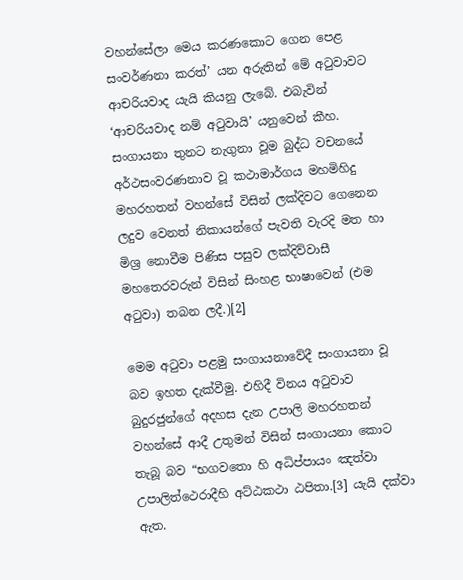වහන්සේලා මෙය කරණකොට ගෙන පෙළ සංවර්ණනා කරත්’ යන අරුතින් මේ අටුවාවට ආචරියවාද යැයි කියනු ලැබේ. එබැවින් ‘ආචරියවාද නම් අටුවායි’ යනුවෙන් කීහ. සංගායනා තුනට නැගුනා වූම බුද්ධ වචනයේ අර්ථසංවරණනාව වූ කථාමාර්ගය මහමිහිදු මහරහතන් වහන්සේ විසින් ලක්දිවට ගෙනෙන ලදුව වෙනත් නිකායන්ගේ පැවති වැරදි මත හා මිශ්‍ර නොවීම පිණිස පසුව ලක්දිව්වාසී මහතෙරවරුන් විසින් සිංහළ භාෂාවෙන් (එම අටුවා) තබන ලදී.)[2]

මෙම අටුවා පළමු සංගායනාවේදී සංගායනා වූ බව ඉහත දැක්වීමු. එහිදී විනය අටුවාව බුදුරජුන්ගේ අදහස දැන උපාලි මහරහතන් වහන්සේ ආදී උතුමන් විසින් සංගායනා කොට තැබූ බව “භගවතො හි අධිප්‌පායං ඤත්‌වා උපාලිත්‌ථෙරාදීහි අට්‌ඨකථා ඨපිතා.[3] යැයි දක්වා ඇත.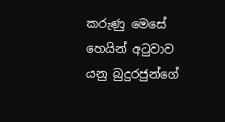කරුණු මෙසේ හෙයින් අටුවාව යනු බුදුරජුන්ගේ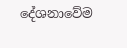දේශනාවේම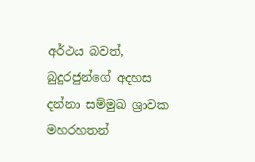අර්ථය බවත්, බුදුරජුන්ගේ අදහස දන්නා සම්මුඛ ශ්‍රාවක මහරහතන්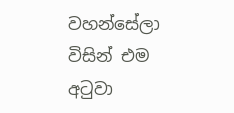වහන්සේලා විසින් එම අටුවා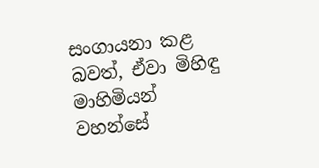සංගායනා කළ බවත්, ඒවා මිහිඳු මාහිමියන් වහන්සේ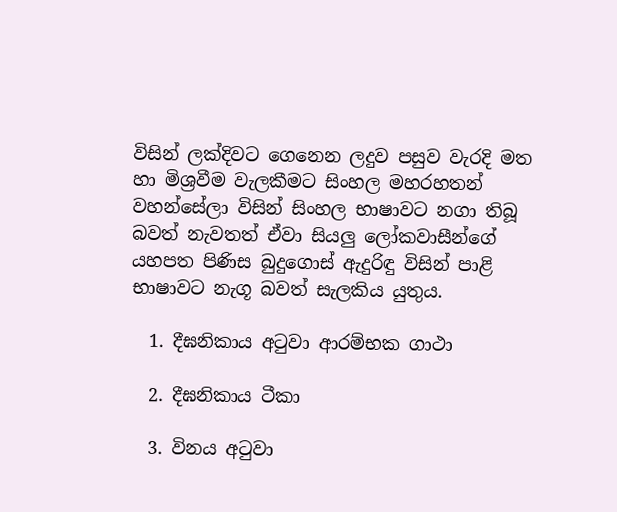විසින් ලක්දිවට ගෙනෙන ලදුව පසුව වැරදි මත හා මිශ්‍රවීම වැලකීමට සිංහල මහරහතන් වහන්සේලා විසින් සිංහල භාෂාවට නගා තිබූ බවත් නැවතත් ඒවා සියලු ලෝකවාසීන්ගේ යහපත පිණිස බුදුගොස් ඇදුරිඳු විසින් පාළි භාෂාවට නැගූ බවත් සැලකිය යුතුය.

  1. දීඝනිකාය අටුවා ආරම්භක ගාථා

  2. දීඝනිකාය ටීකා

  3. විනය අටුවා